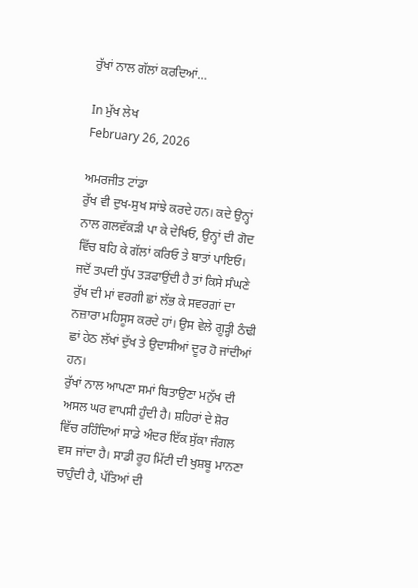ਰੁੱਖਾਂ ਨਾਲ ਗੱਲਾਂ ਕਰਦਿਆਂ…

In ਮੁੱਖ ਲੇਖ
February 26, 2026

ਅਮਰਜੀਤ ਟਾਂਡਾ
ਰੁੱਖ ਵੀ ਦੁਖ-ਸੁਖ ਸਾਂਝੇ ਕਰਦੇ ਹਨ। ਕਦੇ ਉਨ੍ਹਾਂ ਨਾਲ ਗਲਵੱਕੜੀ ਪਾ ਕੇ ਦੇਖਿਓ, ਉਨ੍ਹਾਂ ਦੀ ਗੋਦ ਵਿੱਚ ਬਹਿ ਕੇ ਗੱਲਾਂ ਕਰਿਓ ਤੇ ਬਾਤਾਂ ਪਾਇਓ। ਜਦੋਂ ਤਪਦੀ ਧੁੱਪ ਤੜਫਾਉਂਦੀ ਹੈ ਤਾਂ ਕਿਸੇ ਸੰਘਣੇ ਰੁੱਖ ਦੀ ਮਾਂ ਵਰਗੀ ਛਾਂ ਲੱਭ ਕੇ ਸਵਰਗਾਂ ਦਾ ਨਜ਼ਾਰਾ ਮਹਿਸੂਸ ਕਰਦੇ ਹਾਂ। ਉਸ ਵੇਲੇ ਗੂੜ੍ਹੀ ਠੰਢੀ ਛਾਂ ਹੇਠ ਲੱਖਾਂ ਦੁੱਖ ਤੇ ਉਦਾਸੀਆਂ ਦੂਰ ਹੋ ਜਾਂਦੀਆਂ ਹਨ।
ਰੁੱਖਾਂ ਨਾਲ ਆਪਣਾ ਸਮਾਂ ਬਿਤਾਉਣਾ ਮਨੁੱਖ ਦੀ ਅਸਲ ਘਰ ਵਾਪਸੀ ਹੁੰਦੀ ਹੈ। ਸ਼ਹਿਰਾਂ ਦੇ ਸ਼ੋਰ ਵਿੱਚ ਰਹਿੰਦਿਆਂ ਸਾਡੇ ਅੰਦਰ ਇੱਕ ਸੁੱਕਾ ਜੰਗਲ ਵਸ ਜਾਂਦਾ ਹੈ। ਸਾਡੀ ਰੂਹ ਮਿੱਟੀ ਦੀ ਖੁਸ਼ਬੂ ਮਾਨਣਾ ਚਾਹੁੰਦੀ ਹੈ, ਪੱਤਿਆਂ ਦੀ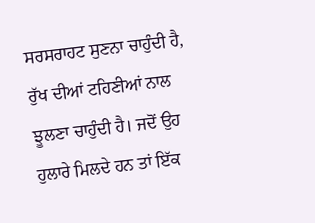ਸਰਸਰਾਹਟ ਸੁਣਨਾ ਚਾਹੁੰਦੀ ਹੈ, ਰੁੱਖ ਦੀਆਂ ਟਹਿਣੀਆਂ ਨਾਲ ਝੂਲਣਾ ਚਾਹੁੰਦੀ ਹੈ। ਜਦੋਂ ਉਹ ਹੁਲਾਰੇ ਮਿਲਦੇ ਹਨ ਤਾਂ ਇੱਕ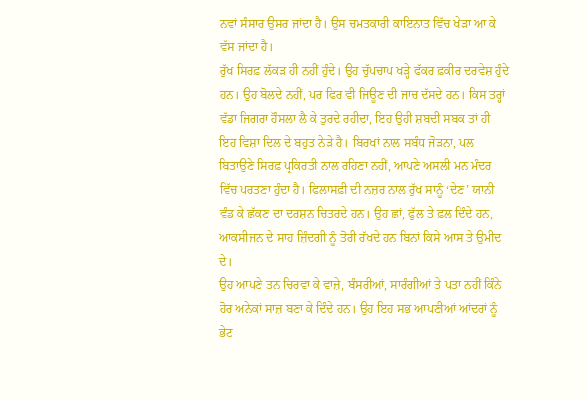ਨਵਾਂ ਸੰਸਾਰ ਉਸਰ ਜਾਂਦਾ ਹੈ। ਉਸ ਚਮਤਕਾਰੀ ਕਾਇਨਾਤ ਵਿੱਚ ਖੇੜਾ ਆ ਕੇ ਵੱਸ ਜਾਂਦਾ ਹੈ।
ਰੁੱਖ ਸਿਰਫ਼ ਲੱਕੜ ਹੀ ਨਹੀਂ ਹੁੰਦੇ। ਉਹ ਚੁੱਪਚਾਪ ਖੜ੍ਹੇ ਫੱਕਰ ਫ਼ਕੀਰ ਦਰਵੇਸ਼ ਹੁੰਦੇ ਹਨ। ਉਹ ਬੋਲਦੇ ਨਹੀਂ, ਪਰ ਫਿਰ ਵੀ ਜਿਊਣ ਦੀ ਜਾਚ ਦੱਸਦੇ ਹਨ। ਕਿਸ ਤਰ੍ਹਾਂ ਵੱਡਾ ਜਿਗਰਾ ਹੌਸਲਾ ਲੈ ਕੇ ਤੁਰਦੇ ਰਹੀਦਾ, ਇਹ ਉਹੀ ਸ਼ਬਦੀ ਸਬਕ ਤਾਂ ਹੀ ਇਹ ਵਿਸ਼ਾ ਦਿਲ ਦੇ ਬਹੁਤ ਨੇੜੇ ਹੈ। ਬਿਰਖਾਂ ਨਾਲ ਸਬੰਧ ਜੋੜਨਾ, ਪਲ ਬਿਤਾਉਣੇ ਸਿਰਫ਼ ਪ੍ਰਕਿਰਤੀ ਨਾਲ ਰਹਿਣਾ ਨਹੀਂ, ਆਪਣੇ ਅਸਲੀ ਮਨ ਮੰਦਰ ਵਿੱਚ ਪਰਤਣਾ ਹੁੰਦਾ ਹੈ। ਫਿਲਾਸਫ਼ੀ ਦੀ ਨਜ਼ਰ ਨਾਲ ਰੁੱਖ ਸਾਨੂੰ ‘ਦੇਣ’ ਯਾਨੀ ਵੰਡ ਕੇ ਛੱਕਣ ਦਾ ਦਰਸ਼ਨ ਚਿਤਰਦੇ ਹਨ। ਉਹ ਛਾਂ, ਫੁੱਲ ਤੇ ਫ਼ਲ ਦਿੰਦੇ ਹਨ, ਆਕਸੀਜਨ ਦੇ ਸਾਹ ਜ਼ਿੰਦਗੀ ਨੂੰ ਤੋਰੀ ਰੱਖਦੇ ਹਨ ਬਿਨਾਂ ਕਿਸੇ ਆਸ ਤੇ ਉਮੀਦ ਦੇ।
ਉਹ ਆਪਣੇ ਤਨ ਚਿਰਵਾ ਕੇ ਵਾਜ਼ੇ, ਬੰਸਰੀਆਂ, ਸਾਰੰਗੀਆਂ ਤੇ ਪਤਾ ਨਹੀਂ ਕਿੰਨੇ ਹੋਰ ਅਨੇਕਾਂ ਸਾਜ਼ ਬਣਾ ਕੇ ਦਿੰਦੇ ਹਨ। ਉਹ ਇਹ ਸਭ ਆਪਣੀਆਂ ਆਂਦਰਾਂ ਨੂੰ ਭੇਟ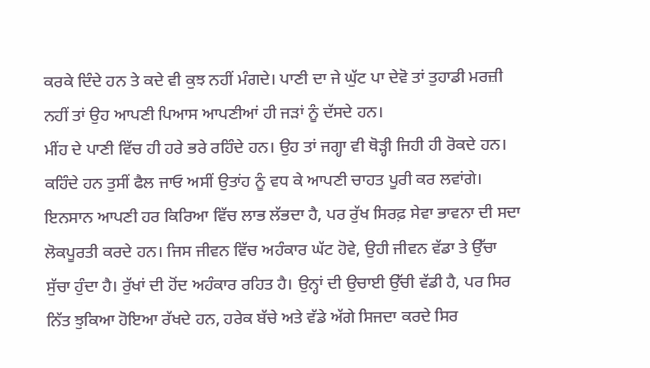ਕਰਕੇ ਦਿੰਦੇ ਹਨ ਤੇ ਕਦੇ ਵੀ ਕੁਝ ਨਹੀਂ ਮੰਗਦੇ। ਪਾਣੀ ਦਾ ਜੇ ਘੁੱਟ ਪਾ ਦੇਵੋ ਤਾਂ ਤੁਹਾਡੀ ਮਰਜ਼ੀ ਨਹੀਂ ਤਾਂ ਉਹ ਆਪਣੀ ਪਿਆਸ ਆਪਣੀਆਂ ਹੀ ਜੜਾਂ ਨੂੰ ਦੱਸਦੇ ਹਨ।
ਮੀਂਹ ਦੇ ਪਾਣੀ ਵਿੱਚ ਹੀ ਹਰੇ ਭਰੇ ਰਹਿੰਦੇ ਹਨ। ਉਹ ਤਾਂ ਜਗ੍ਹਾ ਵੀ ਥੋੜ੍ਹੀ ਜਿਹੀ ਹੀ ਰੋਕਦੇ ਹਨ। ਕਹਿੰਦੇ ਹਨ ਤੁਸੀਂ ਫੈਲ ਜਾਓ ਅਸੀਂ ਉਤਾਂਹ ਨੂੰ ਵਧ ਕੇ ਆਪਣੀ ਚਾਹਤ ਪੂਰੀ ਕਰ ਲਵਾਂਗੇ। ਇਨਸਾਨ ਆਪਣੀ ਹਰ ਕਿਰਿਆ ਵਿੱਚ ਲਾਭ ਲੱਭਦਾ ਹੈ, ਪਰ ਰੁੱਖ ਸਿਰਫ਼ ਸੇਵਾ ਭਾਵਨਾ ਦੀ ਸਦਾ ਲੋਕਪੂਰਤੀ ਕਰਦੇ ਹਨ। ਜਿਸ ਜੀਵਨ ਵਿੱਚ ਅਹੰਕਾਰ ਘੱਟ ਹੋਵੇ, ਉਹੀ ਜੀਵਨ ਵੱਡਾ ਤੇ ਉੱਚਾ ਸੁੱਚਾ ਹੁੰਦਾ ਹੈ। ਰੁੱਖਾਂ ਦੀ ਹੋਂਦ ਅਹੰਕਾਰ ਰਹਿਤ ਹੈ। ਉਨ੍ਹਾਂ ਦੀ ਉਚਾਈ ਉੱਚੀ ਵੱਡੀ ਹੈ, ਪਰ ਸਿਰ ਨਿੱਤ ਝੁਕਿਆ ਹੋਇਆ ਰੱਖਦੇ ਹਨ, ਹਰੇਕ ਬੱਚੇ ਅਤੇ ਵੱਡੇ ਅੱਗੇ ਸਿਜਦਾ ਕਰਦੇ ਸਿਰ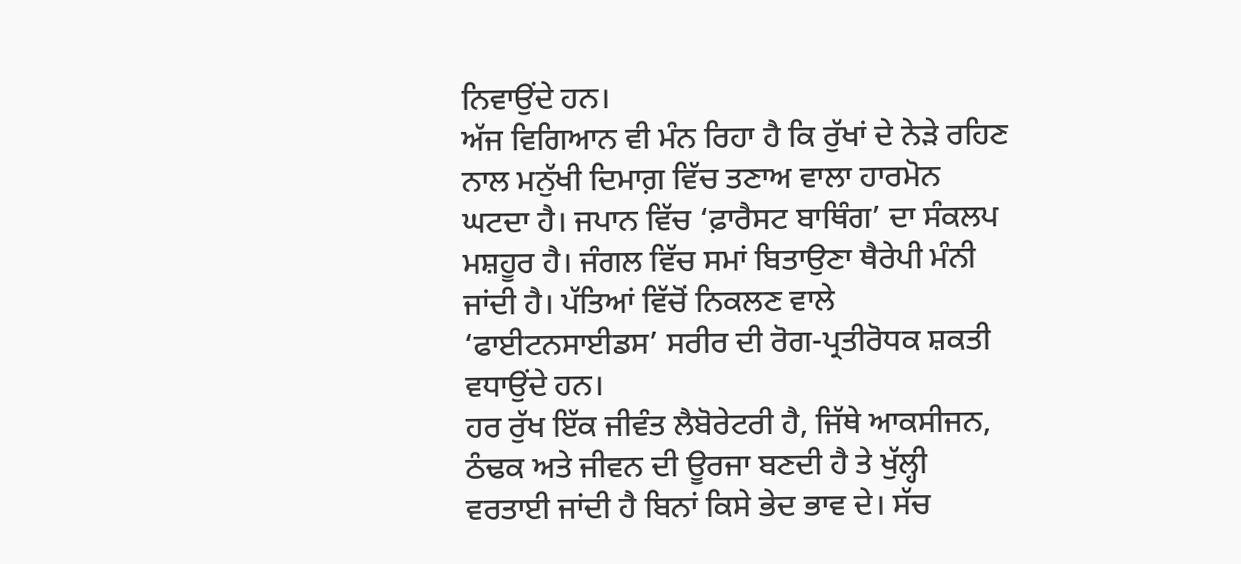ਨਿਵਾਉਂਦੇ ਹਨ।
ਅੱਜ ਵਿਗਿਆਨ ਵੀ ਮੰਨ ਰਿਹਾ ਹੈ ਕਿ ਰੁੱਖਾਂ ਦੇ ਨੇੜੇ ਰਹਿਣ ਨਾਲ ਮਨੁੱਖੀ ਦਿਮਾਗ਼ ਵਿੱਚ ਤਣਾਅ ਵਾਲਾ ਹਾਰਮੋਨ ਘਟਦਾ ਹੈ। ਜਪਾਨ ਵਿੱਚ ‘ਫ਼ਾਰੈਸਟ ਬਾਥਿੰਗ’ ਦਾ ਸੰਕਲਪ ਮਸ਼ਹੂਰ ਹੈ। ਜੰਗਲ ਵਿੱਚ ਸਮਾਂ ਬਿਤਾਉਣਾ ਥੈਰੇਪੀ ਮੰਨੀ ਜਾਂਦੀ ਹੈ। ਪੱਤਿਆਂ ਵਿੱਚੋਂ ਨਿਕਲਣ ਵਾਲੇ ‘ਫਾਈਟਨਸਾਈਡਸ’ ਸਰੀਰ ਦੀ ਰੋਗ-ਪ੍ਰਤੀਰੋਧਕ ਸ਼ਕਤੀ ਵਧਾਉਂਦੇ ਹਨ।
ਹਰ ਰੁੱਖ ਇੱਕ ਜੀਵੰਤ ਲੈਬੋਰੇਟਰੀ ਹੈ, ਜਿੱਥੇ ਆਕਸੀਜਨ, ਠੰਢਕ ਅਤੇ ਜੀਵਨ ਦੀ ਊਰਜਾ ਬਣਦੀ ਹੈ ਤੇ ਖੁੱਲ੍ਹੀ ਵਰਤਾਈ ਜਾਂਦੀ ਹੈ ਬਿਨਾਂ ਕਿਸੇ ਭੇਦ ਭਾਵ ਦੇ। ਸੱਚ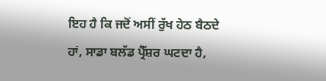ਇਹ ਹੈ ਕਿ ਜਦੋਂ ਅਸੀਂ ਰੁੱਖ ਹੇਠ ਬੈਠਦੇ ਹਾਂ, ਸਾਡਾ ਬਲੱਡ ਪ੍ਰੈੱਸ਼ਰ ਘਟਦਾ ਹੈ,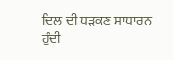ਦਿਲ ਦੀ ਧੜਕਣ ਸਾਧਾਰਨ ਹੁੰਦੀ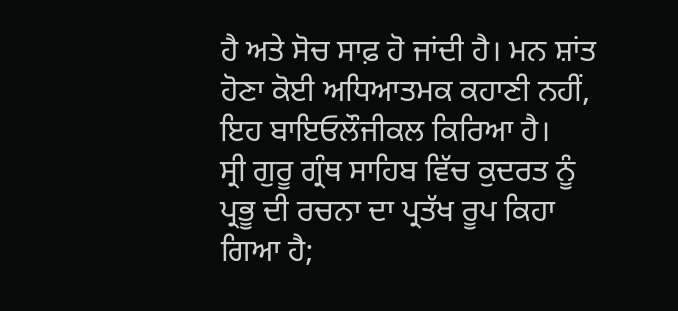ਹੈ ਅਤੇ ਸੋਚ ਸਾਫ਼ ਹੋ ਜਾਂਦੀ ਹੈ। ਮਨ ਸ਼ਾਂਤ ਹੋਣਾ ਕੋਈ ਅਧਿਆਤਮਕ ਕਹਾਣੀ ਨਹੀਂ, ਇਹ ਬਾਇਓਲੌਜੀਕਲ ਕਿਰਿਆ ਹੈ।
ਸ੍ਰੀ ਗੁਰੂ ਗ੍ਰੰਥ ਸਾਹਿਬ ਵਿੱਚ ਕੁਦਰਤ ਨੂੰ ਪ੍ਰਭੂ ਦੀ ਰਚਨਾ ਦਾ ਪ੍ਰਤੱਖ ਰੂਪ ਕਿਹਾ ਗਿਆ ਹੈ;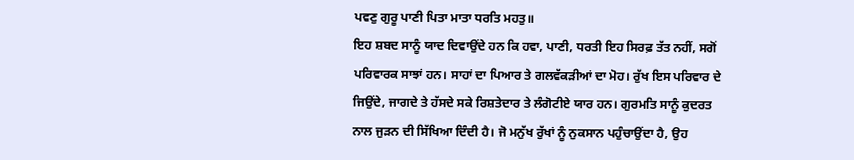ਪਵਣੁ ਗੁਰੂ ਪਾਣੀ ਪਿਤਾ ਮਾਤਾ ਧਰਤਿ ਮਹਤੁ॥
ਇਹ ਸ਼ਬਦ ਸਾਨੂੰ ਯਾਦ ਦਿਵਾਉਂਦੇ ਹਨ ਕਿ ਹਵਾ, ਪਾਣੀ, ਧਰਤੀ ਇਹ ਸਿਰਫ਼ ਤੱਤ ਨਹੀਂ, ਸਗੋਂ ਪਰਿਵਾਰਕ ਸਾਝਾਂ ਹਨ। ਸਾਹਾਂ ਦਾ ਪਿਆਰ ਤੇ ਗਲਵੱਕੜੀਆਂ ਦਾ ਮੋਹ। ਰੁੱਖ ਇਸ ਪਰਿਵਾਰ ਦੇ ਜਿਉਂਦੇ, ਜਾਗਦੇ ਤੇ ਹੱਸਦੇ ਸਕੇ ਰਿਸ਼ਤੇਦਾਰ ਤੇ ਲੰਗੋਟੀਏ ਯਾਰ ਹਨ। ਗੁਰਮਤਿ ਸਾਨੂੰ ਕੁਦਰਤ ਨਾਲ ਜੁੜਨ ਦੀ ਸਿੱਖਿਆ ਦਿੰਦੀ ਹੈ। ਜੋ ਮਨੁੱਖ ਰੁੱਖਾਂ ਨੂੰ ਨੁਕਸਾਨ ਪਹੁੰਚਾਉਂਦਾ ਹੈ, ਉਹ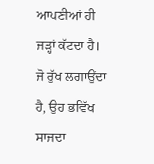ਆਪਣੀਆਂ ਹੀ ਜੜ੍ਹਾਂ ਕੱਟਦਾ ਹੈ। ਜੋ ਰੁੱਖ ਲਗਾਉਂਦਾ ਹੈ, ਉਹ ਭਵਿੱਖ ਸਾਜਦਾ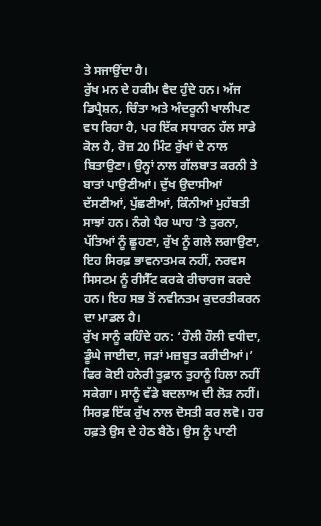ਤੇ ਸਜਾਉਂਦਾ ਹੈ।
ਰੁੱਖ ਮਨ ਦੇ ਹਕੀਮ ਵੈਦ ਹੁੰਦੇ ਹਨ। ਅੱਜ ਡਿਪ੍ਰੈਸ਼ਨ, ਚਿੰਤਾ ਅਤੇ ਅੰਦਰੂਨੀ ਖਾਲੀਪਣ ਵਧ ਰਿਹਾ ਹੈ, ਪਰ ਇੱਕ ਸਧਾਰਨ ਹੱਲ ਸਾਡੇ ਕੋਲ ਹੈ, ਰੋਜ਼ 20 ਮਿੰਟ ਰੁੱਖਾਂ ਦੇ ਨਾਲ ਬਿਤਾਉਣਾ। ਉਨ੍ਹਾਂ ਨਾਲ ਗੱਲਬਾਤ ਕਰਨੀ ਤੇ ਬਾਤਾਂ ਪਾਉਣੀਆਂ। ਦੁੱਖ ਉਦਾਸੀਆਂ ਦੱਸਣੀਆਂ, ਪੁੱਛਣੀਆਂ, ਕਿੰਨੀਆਂ ਮੁਹੱਬਤੀ ਸਾਝਾਂ ਹਨ। ਨੰਗੇ ਪੈਰ ਘਾਹ ’ਤੇ ਤੁਰਨਾ, ਪੱਤਿਆਂ ਨੂੰ ਛੂਹਣਾ, ਰੁੱਖ ਨੂੰ ਗਲੇ ਲਗਾਉਣਾ, ਇਹ ਸਿਰਫ਼ ਭਾਵਨਾਤਮਕ ਨਹੀਂ, ਨਰਵਸ ਸਿਸਟਮ ਨੂੰ ਰੀਸੈੱਟ ਕਰਕੇ ਰੀਚਾਰਜ ਕਰਦੇ ਹਨ। ਇਹ ਸਭ ਤੋਂ ਨਵੀਨਤਮ ਕੁਦਰਤੀਕਰਨ ਦਾ ਮਾਡਲ ਹੈ।
ਰੁੱਖ ਸਾਨੂੰ ਕਹਿੰਦੇ ਹਨ: ‘ਹੌਲੀ ਹੌਲੀ ਵਧੀਦਾ, ਡੂੰਘੇ ਜਾਈਦਾ, ਜੜਾਂ ਮਜ਼ਬੂਤ ਕਰੀਦੀਆਂ।’ ਫਿਰ ਕੋਈ ਹਨੇਰੀ ਤੂਫ਼ਾਨ ਤੁਹਾਨੂੰ ਹਿਲਾ ਨਹੀਂ ਸਕੇਗਾ। ਸਾਨੂੰ ਵੱਡੇ ਬਦਲਾਅ ਦੀ ਲੋੜ ਨਹੀਂ। ਸਿਰਫ਼ ਇੱਕ ਰੁੱਖ ਨਾਲ ਦੋਸਤੀ ਕਰ ਲਵੋ। ਹਰ ਹਫ਼ਤੇ ਉਸ ਦੇ ਹੇਠ ਬੈਠੋ। ਉਸ ਨੂੰ ਪਾਣੀ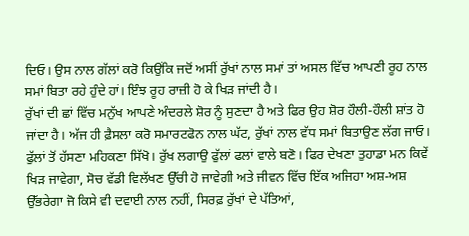ਦਿਓ। ਉਸ ਨਾਲ ਗੱਲਾਂ ਕਰੋ ਕਿਉਂਕਿ ਜਦੋਂ ਅਸੀਂ ਰੁੱਖਾਂ ਨਾਲ ਸਮਾਂ ਤਾਂ ਅਸਲ ਵਿੱਚ ਆਪਣੀ ਰੂਹ ਨਾਲ ਸਮਾਂ ਬਿਤਾ ਰਹੇ ਹੁੰਦੇ ਹਾਂ। ਇੰਝ ਰੂਹ ਰਾਜ਼ੀ ਹੋ ਕੇ ਖਿੜ ਜਾਂਦੀ ਹੈ।
ਰੁੱਖਾਂ ਦੀ ਛਾਂ ਵਿੱਚ ਮਨੁੱਖ ਆਪਣੇ ਅੰਦਰਲੇ ਸ਼ੋਰ ਨੂੰ ਸੁਣਦਾ ਹੈ ਅਤੇ ਫਿਰ ਉਹ ਸ਼ੋਰ ਹੌਲੀ-ਹੌਲੀ ਸ਼ਾਂਤ ਹੋ ਜਾਂਦਾ ਹੈ। ਅੱਜ ਹੀ ਫ਼ੈਸਲਾ ਕਰੋ ਸਮਾਰਟਫੋਨ ਨਾਲ ਘੱਟ, ਰੁੱਖਾਂ ਨਾਲ ਵੱਧ ਸਮਾਂ ਬਿਤਾਉਣ ਲੱਗ ਜਾਓ। ਫੁੱਲਾਂ ਤੋਂ ਹੱਸਣਾ ਮਹਿਕਣਾ ਸਿੱਖੋ। ਰੁੱਖ ਲਗਾਉ ਫੁੱਲਾਂ ਫਲਾਂ ਵਾਲੇ ਬਣੋ। ਫਿਰ ਦੇਖਣਾ ਤੁਹਾਡਾ ਮਨ ਕਿਵੇਂ ਖਿੜ ਜਾਵੇਗਾ, ਸੋਚ ਵੱਡੀ ਵਿਲੱਖਣ ਉੱਚੀ ਹੋ ਜਾਵੇਗੀ ਅਤੇ ਜੀਵਨ ਵਿੱਚ ਇੱਕ ਅਜਿਹਾ ਅਸ਼-ਅਸ਼ ਉੱਭਰੇਗਾ ਜੋ ਕਿਸੇ ਵੀ ਦਵਾਈ ਨਾਲ ਨਹੀਂ, ਸਿਰਫ਼ ਰੁੱਖਾਂ ਦੇ ਪੱਤਿਆਂ,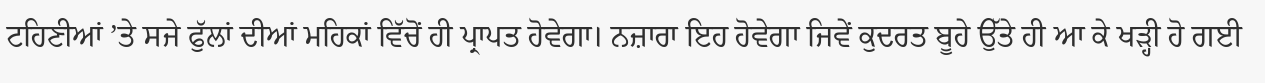ਟਹਿਣੀਆਂ ’ਤੇ ਸਜੇ ਫੁੱਲਾਂ ਦੀਆਂ ਮਹਿਕਾਂ ਵਿੱਚੋਂ ਹੀ ਪ੍ਰਾਪਤ ਹੋਵੇਗਾ। ਨਜ਼ਾਰਾ ਇਹ ਹੋਵੇਗਾ ਜਿਵੇਂ ਕੁਦਰਤ ਬੂਹੇ ਉੱਤੇ ਹੀ ਆ ਕੇ ਖੜ੍ਹੀ ਹੋ ਗਈ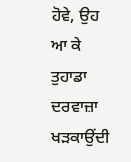ਹੋਵੇ, ਉਹ ਆ ਕੇ ਤੁਹਾਡਾ ਦਰਵਾਜ਼ਾ ਖੜਕਾਉਂਦੀ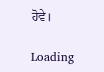ਹੋਵੇ।

Loading